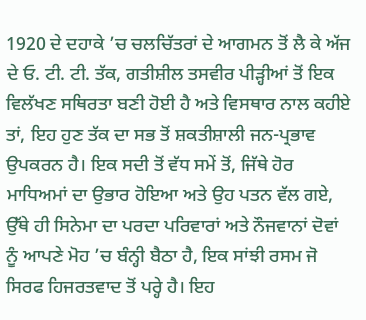1920 ਦੇ ਦਹਾਕੇ ’ਚ ਚਲਚਿੱਤਰਾਂ ਦੇ ਆਗਮਨ ਤੋਂ ਲੈ ਕੇ ਅੱਜ ਦੇ ਓ. ਟੀ. ਟੀ. ਤੱਕ, ਗਤੀਸ਼ੀਲ ਤਸਵੀਰ ਪੀੜ੍ਹੀਆਂ ਤੋਂ ਇਕ ਵਿਲੱਖਣ ਸਥਿਰਤਾ ਬਣੀ ਹੋਈ ਹੈ ਅਤੇ ਵਿਸਥਾਰ ਨਾਲ ਕਹੀਏ ਤਾਂ, ਇਹ ਹੁਣ ਤੱਕ ਦਾ ਸਭ ਤੋਂ ਸ਼ਕਤੀਸ਼ਾਲੀ ਜਨ-ਪ੍ਰਭਾਵ ਉਪਕਰਨ ਹੈ। ਇਕ ਸਦੀ ਤੋਂ ਵੱਧ ਸਮੇਂ ਤੋਂ, ਜਿੱਥੇ ਹੋਰ ਮਾਧਿਅਮਾਂ ਦਾ ਉਭਾਰ ਹੋਇਆ ਅਤੇ ਉਹ ਪਤਨ ਵੱਲ ਗਏ, ਉੱਥੇ ਹੀ ਸਿਨੇਮਾ ਦਾ ਪਰਦਾ ਪਰਿਵਾਰਾਂ ਅਤੇ ਨੌਜਵਾਨਾਂ ਦੋਵਾਂ ਨੂੰ ਆਪਣੇ ਮੋਹ ’ਚ ਬੰਨ੍ਹੀ ਬੈਠਾ ਹੈ, ਇਕ ਸਾਂਝੀ ਰਸਮ ਜੋ ਸਿਰਫ ਹਿਜਰਤਵਾਦ ਤੋਂ ਪਰ੍ਹੇ ਹੈ। ਇਹ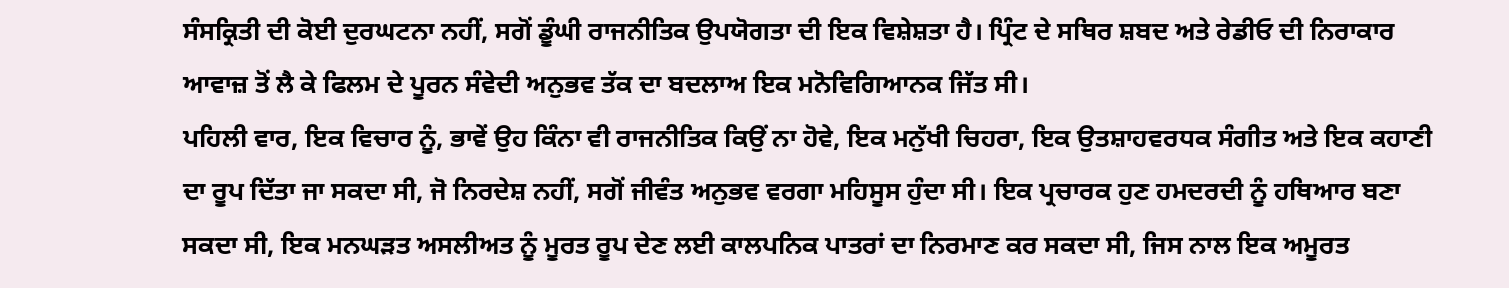ਸੰਸਕ੍ਰਿਤੀ ਦੀ ਕੋਈ ਦੁਰਘਟਨਾ ਨਹੀਂ, ਸਗੋਂ ਡੂੰਘੀ ਰਾਜਨੀਤਿਕ ਉਪਯੋਗਤਾ ਦੀ ਇਕ ਵਿਸ਼ੇਸ਼ਤਾ ਹੈ। ਪ੍ਰਿੰਟ ਦੇ ਸਥਿਰ ਸ਼ਬਦ ਅਤੇ ਰੇਡੀਓ ਦੀ ਨਿਰਾਕਾਰ ਆਵਾਜ਼ ਤੋਂ ਲੈ ਕੇ ਫਿਲਮ ਦੇ ਪੂਰਨ ਸੰਵੇਦੀ ਅਨੁਭਵ ਤੱਕ ਦਾ ਬਦਲਾਅ ਇਕ ਮਨੋਵਿਗਿਆਨਕ ਜਿੱਤ ਸੀ।
ਪਹਿਲੀ ਵਾਰ, ਇਕ ਵਿਚਾਰ ਨੂੰ, ਭਾਵੇਂ ਉਹ ਕਿੰਨਾ ਵੀ ਰਾਜਨੀਤਿਕ ਕਿਉਂ ਨਾ ਹੋਵੇ, ਇਕ ਮਨੁੱਖੀ ਚਿਹਰਾ, ਇਕ ਉਤਸ਼ਾਹਵਰਧਕ ਸੰਗੀਤ ਅਤੇ ਇਕ ਕਹਾਣੀ ਦਾ ਰੂਪ ਦਿੱਤਾ ਜਾ ਸਕਦਾ ਸੀ, ਜੋ ਨਿਰਦੇਸ਼ ਨਹੀਂ, ਸਗੋਂ ਜੀਵੰਤ ਅਨੁਭਵ ਵਰਗਾ ਮਹਿਸੂਸ ਹੁੰਦਾ ਸੀ। ਇਕ ਪ੍ਰਚਾਰਕ ਹੁਣ ਹਮਦਰਦੀ ਨੂੰ ਹਥਿਆਰ ਬਣਾ ਸਕਦਾ ਸੀ, ਇਕ ਮਨਘੜਤ ਅਸਲੀਅਤ ਨੂੰ ਮੂਰਤ ਰੂਪ ਦੇਣ ਲਈ ਕਾਲਪਨਿਕ ਪਾਤਰਾਂ ਦਾ ਨਿਰਮਾਣ ਕਰ ਸਕਦਾ ਸੀ, ਜਿਸ ਨਾਲ ਇਕ ਅਮੂਰਤ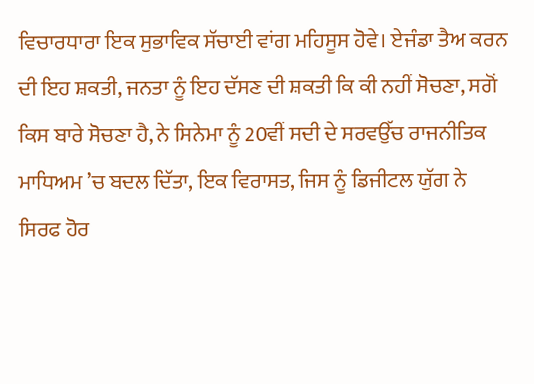ਵਿਚਾਰਧਾਰਾ ਇਕ ਸੁਭਾਵਿਕ ਸੱਚਾਈ ਵਾਂਗ ਮਹਿਸੂਸ ਹੋਵੇ। ਏਜੰਡਾ ਤੈਅ ਕਰਨ ਦੀ ਇਹ ਸ਼ਕਤੀ, ਜਨਤਾ ਨੂੰ ਇਹ ਦੱਸਣ ਦੀ ਸ਼ਕਤੀ ਕਿ ਕੀ ਨਹੀਂ ਸੋਚਣਾ, ਸਗੋਂ ਕਿਸ ਬਾਰੇ ਸੋਚਣਾ ਹੈ, ਨੇ ਸਿਨੇਮਾ ਨੂੰ 20ਵੀਂ ਸਦੀ ਦੇ ਸਰਵਉੱਚ ਰਾਜਨੀਤਿਕ ਮਾਧਿਅਮ ’ਚ ਬਦਲ ਦਿੱਤਾ, ਇਕ ਵਿਰਾਸਤ, ਜਿਸ ਨੂੰ ਡਿਜੀਟਲ ਯੁੱਗ ਨੇ ਸਿਰਫ ਹੋਰ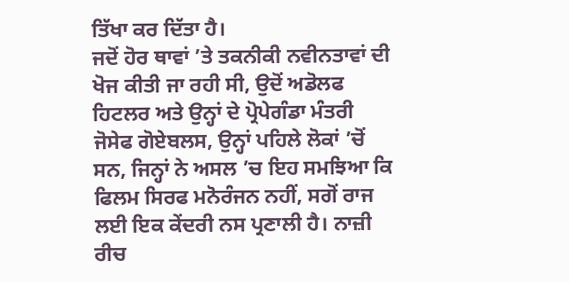ਤਿੱਖਾ ਕਰ ਦਿੱਤਾ ਹੈ।
ਜਦੋਂ ਹੋਰ ਥਾਵਾਂ ’ਤੇ ਤਕਨੀਕੀ ਨਵੀਨਤਾਵਾਂ ਦੀ ਖੋਜ ਕੀਤੀ ਜਾ ਰਹੀ ਸੀ, ਉਦੋਂ ਅਡੋਲਫ ਹਿਟਲਰ ਅਤੇ ਉਨ੍ਹਾਂ ਦੇ ਪ੍ਰੋਪੇਗੰਡਾ ਮੰਤਰੀ ਜੋਸੇਫ ਗੋਏਬਲਸ, ਉਨ੍ਹਾਂ ਪਹਿਲੇ ਲੋਕਾਂ ’ਚੋਂ ਸਨ, ਜਿਨ੍ਹਾਂ ਨੇ ਅਸਲ ’ਚ ਇਹ ਸਮਝਿਆ ਕਿ ਫਿਲਮ ਸਿਰਫ ਮਨੋਰੰਜਨ ਨਹੀਂ, ਸਗੋਂ ਰਾਜ ਲਈ ਇਕ ਕੇਂਦਰੀ ਨਸ ਪ੍ਰਣਾਲੀ ਹੈ। ਨਾਜ਼ੀ ਰੀਚ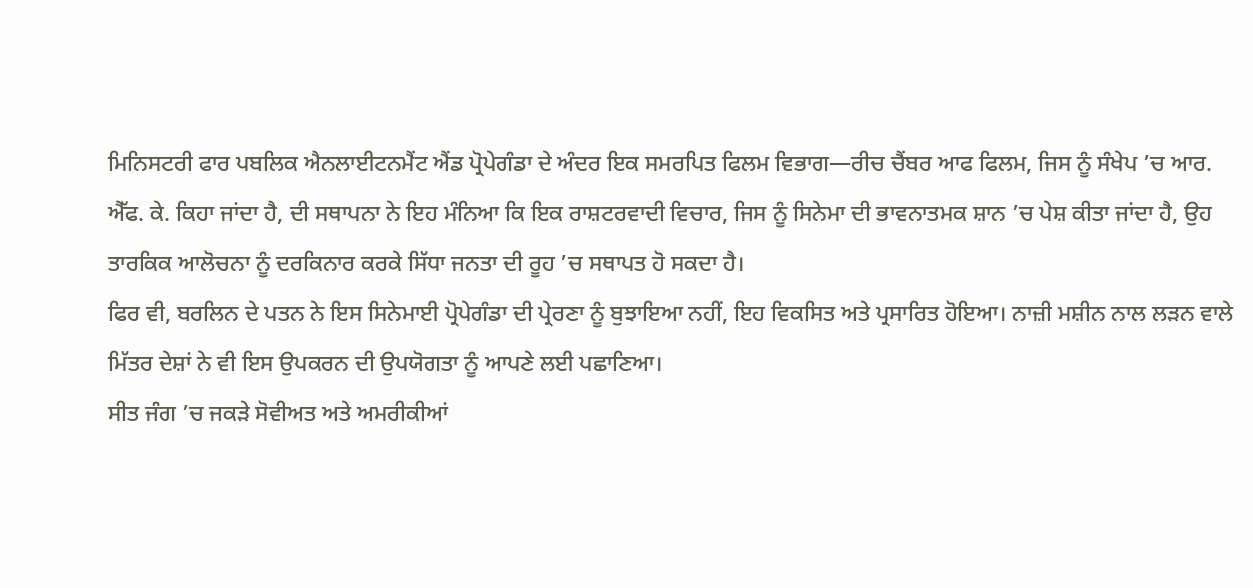ਮਿਨਿਸਟਰੀ ਫਾਰ ਪਬਲਿਕ ਐਨਲਾਈਟਨਮੈਂਟ ਐਂਡ ਪ੍ਰੋਪੇਗੰਡਾ ਦੇ ਅੰਦਰ ਇਕ ਸਮਰਪਿਤ ਫਿਲਮ ਵਿਭਾਗ—ਰੀਚ ਚੈਂਬਰ ਆਫ ਫਿਲਮ, ਜਿਸ ਨੂੰ ਸੰਖੇਪ ’ਚ ਆਰ. ਐੱਫ. ਕੇ. ਕਿਹਾ ਜਾਂਦਾ ਹੈ, ਦੀ ਸਥਾਪਨਾ ਨੇ ਇਹ ਮੰਨਿਆ ਕਿ ਇਕ ਰਾਸ਼ਟਰਵਾਦੀ ਵਿਚਾਰ, ਜਿਸ ਨੂੰ ਸਿਨੇਮਾ ਦੀ ਭਾਵਨਾਤਮਕ ਸ਼ਾਨ ’ਚ ਪੇਸ਼ ਕੀਤਾ ਜਾਂਦਾ ਹੈ, ਉਹ ਤਾਰਕਿਕ ਆਲੋਚਨਾ ਨੂੰ ਦਰਕਿਨਾਰ ਕਰਕੇ ਸਿੱਧਾ ਜਨਤਾ ਦੀ ਰੂਹ ’ਚ ਸਥਾਪਤ ਹੋ ਸਕਦਾ ਹੈ।
ਫਿਰ ਵੀ, ਬਰਲਿਨ ਦੇ ਪਤਨ ਨੇ ਇਸ ਸਿਨੇਮਾਈ ਪ੍ਰੋਪੇਗੰਡਾ ਦੀ ਪ੍ਰੇਰਣਾ ਨੂੰ ਬੁਝਾਇਆ ਨਹੀਂ, ਇਹ ਵਿਕਸਿਤ ਅਤੇ ਪ੍ਰਸਾਰਿਤ ਹੋਇਆ। ਨਾਜ਼ੀ ਮਸ਼ੀਨ ਨਾਲ ਲੜਨ ਵਾਲੇ ਮਿੱਤਰ ਦੇਸ਼ਾਂ ਨੇ ਵੀ ਇਸ ਉਪਕਰਨ ਦੀ ਉਪਯੋਗਤਾ ਨੂੰ ਆਪਣੇ ਲਈ ਪਛਾਣਿਆ।
ਸੀਤ ਜੰਗ ’ਚ ਜਕੜੇ ਸੋਵੀਅਤ ਅਤੇ ਅਮਰੀਕੀਆਂ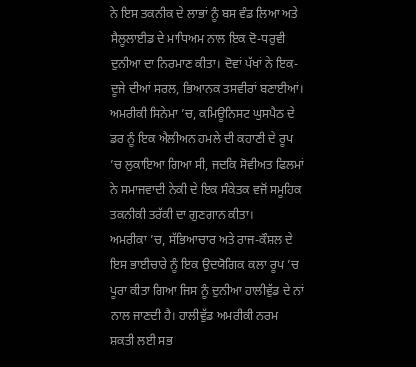ਨੇ ਇਸ ਤਕਨੀਕ ਦੇ ਲਾਭਾਂ ਨੂੰ ਬਸ ਵੰਡ ਲਿਆ ਅਤੇ ਸੈਲੂਲਾਈਡ ਦੇ ਮਾਧਿਅਮ ਨਾਲ ਇਕ ਦੋ-ਧਰੁਵੀ ਦੁਨੀਆ ਦਾ ਨਿਰਮਾਣ ਕੀਤਾ। ਦੋਵਾਂ ਪੱਖਾਂ ਨੇ ਇਕ-ਦੂਜੇ ਦੀਆਂ ਸਰਲ, ਭਿਆਨਕ ਤਸਵੀਰਾਂ ਬਣਾਈਆਂ। ਅਮਰੀਕੀ ਸਿਨੇਮਾ ’ਚ, ਕਮਿਊਨਿਸਟ ਘੁਸਪੈਠ ਦੇ ਡਰ ਨੂੰ ਇਕ ਐਲੀਅਨ ਹਮਲੇ ਦੀ ਕਹਾਣੀ ਦੇ ਰੂਪ ’ਚ ਲੁਕਾਇਆ ਗਿਆ ਸੀ, ਜਦਕਿ ਸੋਵੀਅਤ ਫਿਲਮਾਂ ਨੇ ਸਮਾਜਵਾਦੀ ਨੇਕੀ ਦੇ ਇਕ ਸੰਕੇਤਕ ਵਜੋਂ ਸਮੂਹਿਕ ਤਕਨੀਕੀ ਤਰੱਕੀ ਦਾ ਗੁਣਗਾਨ ਕੀਤਾ।
ਅਮਰੀਕਾ ’ਚ, ਸੱਭਿਆਚਾਰ ਅਤੇ ਰਾਜ-ਕੌਸ਼ਲ ਦੇ ਇਸ ਭਾਈਚਾਰੇ ਨੂੰ ਇਕ ਉਦਯੋਗਿਕ ਕਲਾ ਰੂਪ ’ਚ ਪੂਰਾ ਕੀਤਾ ਗਿਆ ਜਿਸ ਨੂੰ ਦੁਨੀਆ ਹਾਲੀਵੁੱਡ ਦੇ ਨਾਂ ਨਾਲ ਜਾਣਦੀ ਹੈ। ਹਾਲੀਵੁੱਡ ਅਮਰੀਕੀ ਨਰਮ ਸ਼ਕਤੀ ਲਈ ਸਭ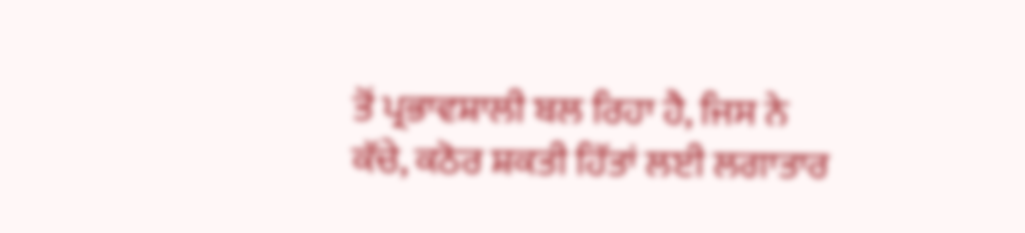ਤੋਂ ਪ੍ਰਭਾਵਸ਼ਾਲੀ ਬਲ ਰਿਹਾ ਹੈ, ਜਿਸ ਨੇ ਕੱਚੇ, ਕਠੋਰ ਸ਼ਕਤੀ ਹਿੱਤਾਂ ਲਈ ਲਗਾਤਾਰ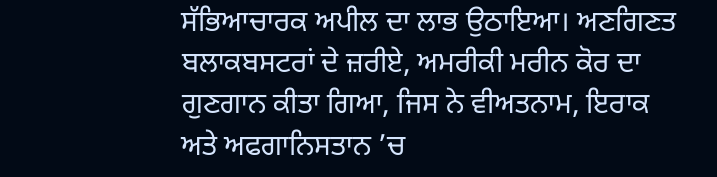ਸੱਭਿਆਚਾਰਕ ਅਪੀਲ ਦਾ ਲਾਭ ਉਠਾਇਆ। ਅਣਗਿਣਤ ਬਲਾਕਬਸਟਰਾਂ ਦੇ ਜ਼ਰੀਏ, ਅਮਰੀਕੀ ਮਰੀਨ ਕੋਰ ਦਾ ਗੁਣਗਾਨ ਕੀਤਾ ਗਿਆ, ਜਿਸ ਨੇ ਵੀਅਤਨਾਮ, ਇਰਾਕ ਅਤੇ ਅਫਗਾਨਿਸਤਾਨ ’ਚ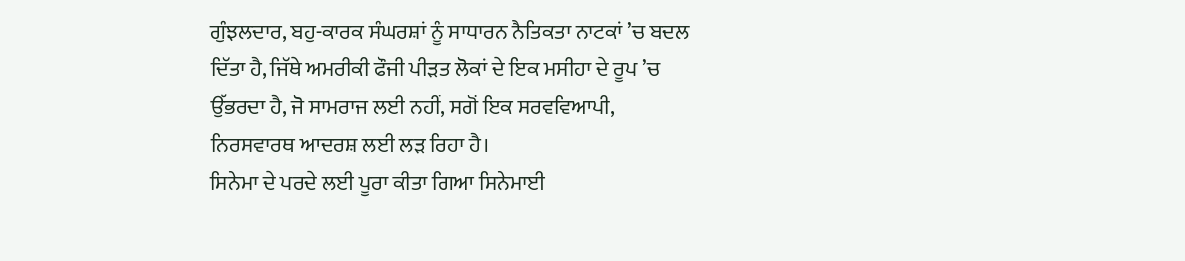ਗੁੰਝਲਦਾਰ, ਬਹੁ-ਕਾਰਕ ਸੰਘਰਸ਼ਾਂ ਨੂੰ ਸਾਧਾਰਨ ਨੈਤਿਕਤਾ ਨਾਟਕਾਂ ’ਚ ਬਦਲ ਦਿੱਤਾ ਹੈ, ਜਿੱਥੇ ਅਮਰੀਕੀ ਫੌਜੀ ਪੀੜਤ ਲੋਕਾਂ ਦੇ ਇਕ ਮਸੀਹਾ ਦੇ ਰੂਪ ’ਚ ਉੱਭਰਦਾ ਹੈ, ਜੋ ਸਾਮਰਾਜ ਲਈ ਨਹੀਂ, ਸਗੋਂ ਇਕ ਸਰਵਵਿਆਪੀ, ਨਿਰਸਵਾਰਥ ਆਦਰਸ਼ ਲਈ ਲੜ ਰਿਹਾ ਹੈ।
ਸਿਨੇਮਾ ਦੇ ਪਰਦੇ ਲਈ ਪੂਰਾ ਕੀਤਾ ਗਿਆ ਸਿਨੇਮਾਈ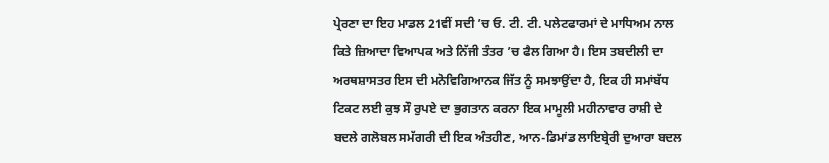ਪ੍ਰੇਰਣਾ ਦਾ ਇਹ ਮਾਡਲ 21ਵੀਂ ਸਦੀ ’ਚ ਓ. ਟੀ. ਟੀ. ਪਲੇਟਫਾਰਮਾਂ ਦੇ ਮਾਧਿਅਮ ਨਾਲ ਕਿਤੇ ਜ਼ਿਆਦਾ ਵਿਆਪਕ ਅਤੇ ਨਿੱਜੀ ਤੰਤਰ ’ਚ ਫੈਲ ਗਿਆ ਹੈ। ਇਸ ਤਬਦੀਲੀ ਦਾ ਅਰਥਸ਼ਾਸਤਰ ਇਸ ਦੀ ਮਨੋਵਿਗਿਆਨਕ ਜਿੱਤ ਨੂੰ ਸਮਝਾਉਂਦਾ ਹੈ, ਇਕ ਹੀ ਸਮਾਂਬੱਧ ਟਿਕਟ ਲਈ ਕੁਝ ਸੌ ਰੁਪਏ ਦਾ ਭੁਗਤਾਨ ਕਰਨਾ ਇਕ ਮਾਮੂਲੀ ਮਹੀਨਾਵਾਰ ਰਾਸ਼ੀ ਦੇ ਬਦਲੇ ਗਲੋਬਲ ਸਮੱਗਰੀ ਦੀ ਇਕ ਅੰਤਹੀਣ, ਆਨ-ਡਿਮਾਂਡ ਲਾਇਬ੍ਰੇਰੀ ਦੁਆਰਾ ਬਦਲ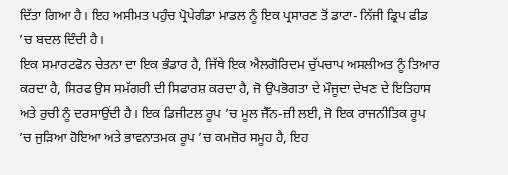ਦਿੱਤਾ ਗਿਆ ਹੈ। ਇਹ ਅਸੀਮਤ ਪਹੁੰਚ ਪ੍ਰੋਪੇਗੰਡਾ ਮਾਡਲ ਨੂੰ ਇਕ ਪ੍ਰਸਾਰਣ ਤੋਂ ਡਾਟਾ- ਨਿੱਜੀ ਡ੍ਰਿਪ ਫੀਡ ’ਚ ਬਦਲ ਦਿੰਦੀ ਹੈ।
ਇਕ ਸਮਾਰਟਫੋਨ ਚੇਤਨਾ ਦਾ ਇਕ ਭੰਡਾਰ ਹੈ, ਜਿੱਥੇ ਇਕ ਐਲਗੋਰਿਦਮ ਚੁੱਪਚਾਪ ਅਸਲੀਅਤ ਨੂੰ ਤਿਆਰ ਕਰਦਾ ਹੈ, ਸਿਰਫ ਉਸ ਸਮੱਗਰੀ ਦੀ ਸਿਫਾਰਸ਼ ਕਰਦਾ ਹੈ, ਜੋ ਉਪਭੋਗਤਾ ਦੇ ਮੌਜੂਦਾ ਦੇਖਣ ਦੇ ਇਤਿਹਾਸ ਅਤੇ ਰੁਚੀ ਨੂੰ ਦਰਸਾਉਂਦੀ ਹੈ। ਇਕ ਡਿਜੀਟਲ ਰੂਪ ’ਚ ਮੂਲ ਜੈੱਨ-ਜ਼ੀ ਲਈ, ਜੋ ਇਕ ਰਾਜਨੀਤਿਕ ਰੂਪ ’ਚ ਜੁੜਿਆ ਹੋਇਆ ਅਤੇ ਭਾਵਨਾਤਮਕ ਰੂਪ ’ਚ ਕਮਜ਼ੋਰ ਸਮੂਹ ਹੈ, ਇਹ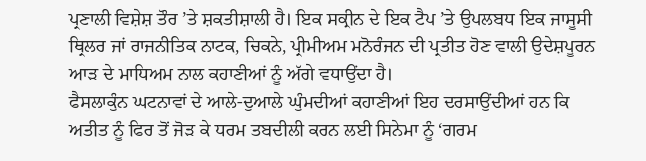ਪ੍ਰਣਾਲੀ ਵਿਸ਼ੇਸ਼ ਤੌਰ ’ਤੇ ਸ਼ਕਤੀਸ਼ਾਲੀ ਹੈ। ਇਕ ਸਕ੍ਰੀਨ ਦੇ ਇਕ ਟੈਪ ’ਤੇ ਉਪਲਬਧ ਇਕ ਜਾਸੂਸੀ ਥ੍ਰਿਲਰ ਜਾਂ ਰਾਜਨੀਤਿਕ ਨਾਟਕ, ਚਿਕਨੇ, ਪ੍ਰੀਮੀਅਮ ਮਨੋਰੰਜਨ ਦੀ ਪ੍ਰਤੀਤ ਹੋਣ ਵਾਲੀ ਉਦੇਸ਼ਪੂਰਨ ਆੜ ਦੇ ਮਾਧਿਅਮ ਨਾਲ ਕਹਾਣੀਆਂ ਨੂੰ ਅੱਗੇ ਵਧਾਉਂਦਾ ਹੈ।
ਫੈਸਲਾਕੁੰਨ ਘਟਨਾਵਾਂ ਦੇ ਆਲੇ-ਦੁਆਲੇ ਘੁੰਮਦੀਆਂ ਕਹਾਣੀਆਂ ਇਹ ਦਰਸਾਉਂਦੀਆਂ ਹਨ ਕਿ ਅਤੀਤ ਨੂੰ ਫਿਰ ਤੋਂ ਜੋੜ ਕੇ ਧਰਮ ਤਬਦੀਲੀ ਕਰਨ ਲਈ ਸਿਨੇਮਾ ਨੂੰ ‘ਗਰਮ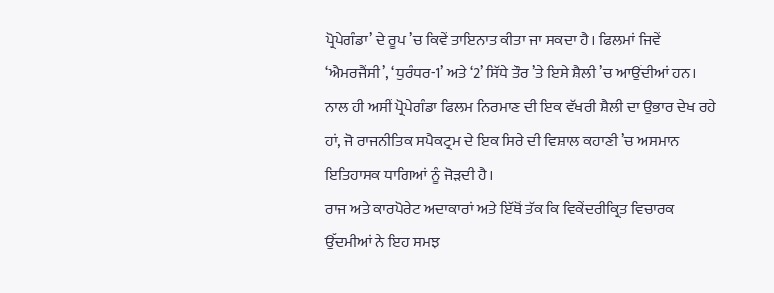ਪ੍ਰੋਪੇਗੰਡਾ’ ਦੇ ਰੂਪ ’ਚ ਕਿਵੇਂ ਤਾਇਨਾਤ ਕੀਤਾ ਜਾ ਸਕਦਾ ਹੈ। ਫਿਲਮਾਂ ਜਿਵੇਂ ‘ਐਮਰਜੈਂਸੀ’, ‘ਧੁਰੰਧਰ-1’ ਅਤੇ ‘2’ ਸਿੱਧੇ ਤੌਰ ’ਤੇ ਇਸੇ ਸ਼ੈਲੀ ’ਚ ਆਉਂਦੀਆਂ ਹਨ। ਨਾਲ ਹੀ ਅਸੀਂ ਪ੍ਰੋਪੇਗੰਡਾ ਫਿਲਮ ਨਿਰਮਾਣ ਦੀ ਇਕ ਵੱਖਰੀ ਸ਼ੈਲੀ ਦਾ ਉਭਾਰ ਦੇਖ ਰਹੇ ਹਾਂ, ਜੋ ਰਾਜਨੀਤਿਕ ਸਪੈਕਟ੍ਰਮ ਦੇ ਇਕ ਸਿਰੇ ਦੀ ਵਿਸ਼ਾਲ ਕਹਾਣੀ ’ਚ ਅਸਮਾਨ ਇਤਿਹਾਸਕ ਧਾਗਿਆਂ ਨੂੰ ਜੋੜਦੀ ਹੈ।
ਰਾਜ ਅਤੇ ਕਾਰਪੋਰੇਟ ਅਦਾਕਾਰਾਂ ਅਤੇ ਇੱਥੋਂ ਤੱਕ ਕਿ ਵਿਕੇਂਦਰੀਕ੍ਰਿਤ ਵਿਚਾਰਕ ਉੱਦਮੀਆਂ ਨੇ ਇਹ ਸਮਝ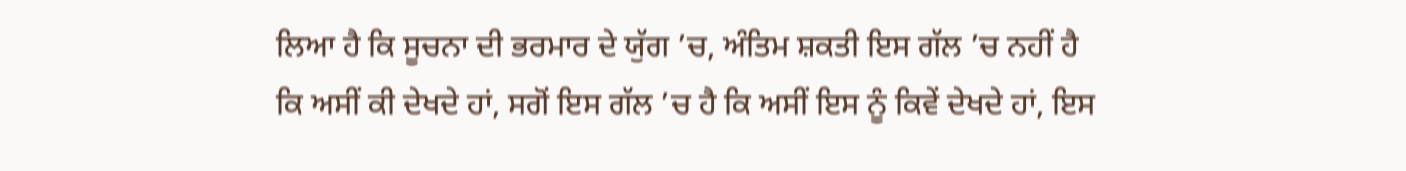ਲਿਆ ਹੈ ਕਿ ਸੂਚਨਾ ਦੀ ਭਰਮਾਰ ਦੇ ਯੁੱਗ ’ਚ, ਅੰਤਿਮ ਸ਼ਕਤੀ ਇਸ ਗੱਲ ’ਚ ਨਹੀਂ ਹੈ ਕਿ ਅਸੀਂ ਕੀ ਦੇਖਦੇ ਹਾਂ, ਸਗੋਂ ਇਸ ਗੱਲ ’ਚ ਹੈ ਕਿ ਅਸੀਂ ਇਸ ਨੂੰ ਕਿਵੇਂ ਦੇਖਦੇ ਹਾਂ, ਇਸ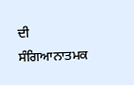ਦੀ ਸੰਗਿਆਨਾਤਮਕ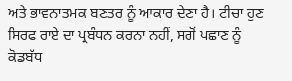ਅਤੇ ਭਾਵਨਾਤਮਕ ਬਣਤਰ ਨੂੰ ਆਕਾਰ ਦੇਣਾ ਹੈ। ਟੀਚਾ ਹੁਣ ਸਿਰਫ ਰਾਏ ਦਾ ਪ੍ਰਬੰਧਨ ਕਰਨਾ ਨਹੀਂ, ਸਗੋਂ ਪਛਾਣ ਨੂੰ ਕੋਡਬੱਧ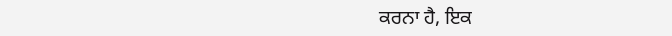ਕਰਨਾ ਹੈ, ਇਕ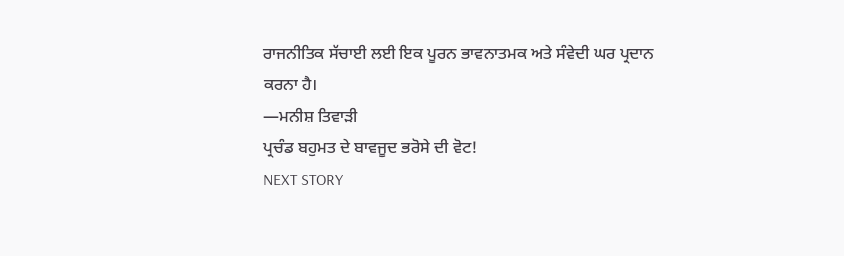ਰਾਜਨੀਤਿਕ ਸੱਚਾਈ ਲਈ ਇਕ ਪੂਰਨ ਭਾਵਨਾਤਮਕ ਅਤੇ ਸੰਵੇਦੀ ਘਰ ਪ੍ਰਦਾਨ ਕਰਨਾ ਹੈ।
—ਮਨੀਸ਼ ਤਿਵਾੜੀ
ਪ੍ਰਚੰਡ ਬਹੁਮਤ ਦੇ ਬਾਵਜੂਦ ਭਰੋਸੇ ਦੀ ਵੋਟ!
NEXT STORY